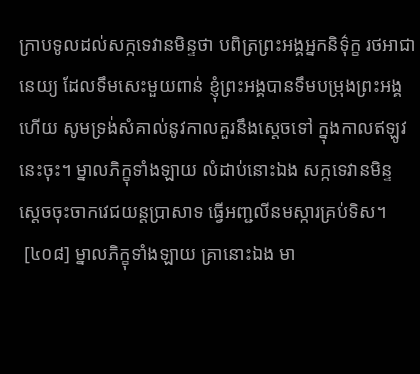ក្រាបទូលដល់សក្កទេវានមិន្ទថា បពិត្រព្រះអង្គអ្នកនិទ៌ុក្ខ រថអាជានេយ្យ ដែលទឹមសេះមួយពាន់ ខ្ញុំព្រះអង្គបានទឹមបម្រុងព្រះអង្គហើយ សូមទ្រង់សំគាល់នូវកាលគួរនឹងស្តេចទៅ ក្នុងកាលឥឡូវនេះចុះ។ ម្នាលភិក្ខុទាំងឡាយ លំដាប់នោះឯង សក្កទេវានមិន្ទ ស្តេចចុះចាកវេជយន្តប្រាសាទ ធ្វើអញ្ជលីនមស្ការគ្រប់ទិស។
 [៤០៨] ម្នាលភិក្ខុទាំងឡាយ គ្រានោះឯង មា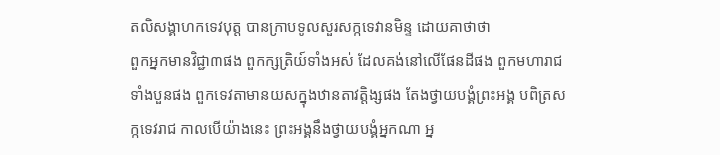តលិសង្គាហកទេវបុត្ត បានក្រាបទូលសួរសក្កទេវានមិន្ទ ដោយគាថាថា
ពួកអ្នកមានវិជ្ជា៣ផង ពួកក្សត្រិយ៍ទាំងអស់ ដែលគង់នៅលើផែនដីផង ពួកមហារាជទាំងបួនផង ពួកទេវតាមានយសក្នុងឋានតាវត្តិង្សផង តែងថ្វាយបង្គំព្រះអង្គ បពិត្រសក្កទេវរាជ កាលបើយ៉ាងនេះ ព្រះអង្គនឹងថ្វាយបង្គំអ្នកណា អ្ន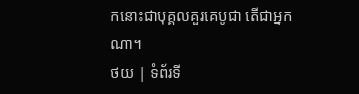កនោះជាបុគ្គលគួរគេបូជា តើជាអ្នកណា។
ថយ | ទំព័រទី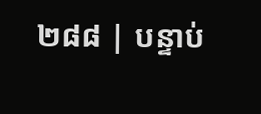២៨៨ | បន្ទាប់